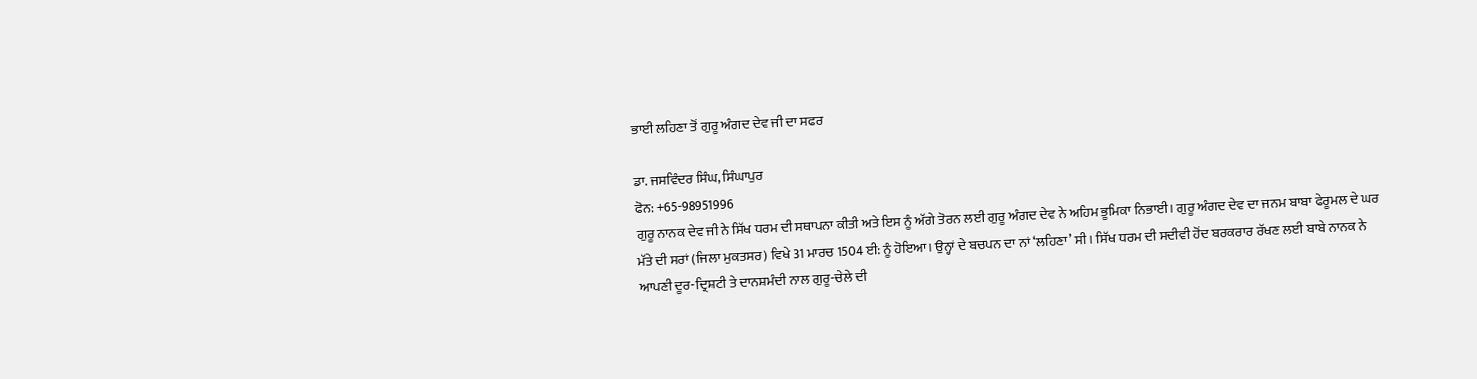ਭਾਈ ਲਹਿਣਾ ਤੋਂ ਗੁਰੂ ਅੰਗਦ ਦੇਵ ਜੀ ਦਾ ਸਫਰ

ਡਾ. ਜਸਵਿੰਦਰ ਸਿੰਘ, ਸਿੰਘਾਪੁਰ
ਫੋਨ: +65-98951996
ਗੁਰੂ ਨਾਨਕ ਦੇਵ ਜੀ ਨੇ ਸਿੱਖ ਧਰਮ ਦੀ ਸਥਾਪਨਾ ਕੀਤੀ ਅਤੇ ਇਸ ਨੂੰ ਅੱਗੇ ਤੋਰਨ ਲਈ ਗੁਰੂ ਅੰਗਦ ਦੇਵ ਨੇ ਅਹਿਮ ਭੂਮਿਕਾ ਨਿਭਾਈ। ਗੁਰੂ ਅੰਗਦ ਦੇਵ ਦਾ ਜਨਮ ਬਾਬਾ ਫੇਰੂਮਲ ਦੇ ਘਰ ਮੱਤੇ ਦੀ ਸਰਾਂ (ਜਿਲਾ ਮੁਕਤਸਰ) ਵਿਖੇ 31 ਮਾਰਚ 1504 ਈ: ਨੂੰ ਹੋਇਆ। ਉਨ੍ਹਾਂ ਦੇ ਬਚਪਨ ਦਾ ਨਾਂ ‘ਲਹਿਣਾ’ ਸੀ। ਸਿੱਖ ਧਰਮ ਦੀ ਸਦੀਵੀ ਹੋਂਦ ਬਰਕਰਾਰ ਰੱਖਣ ਲਈ ਬਾਬੇ ਨਾਨਕ ਨੇ ਆਪਣੀ ਦੂਰ-ਦ੍ਰਿਸ਼ਟੀ ਤੇ ਦਾਨਸ਼ਮੰਦੀ ਨਾਲ ਗੁਰੂ-ਚੇਲੇ ਦੀ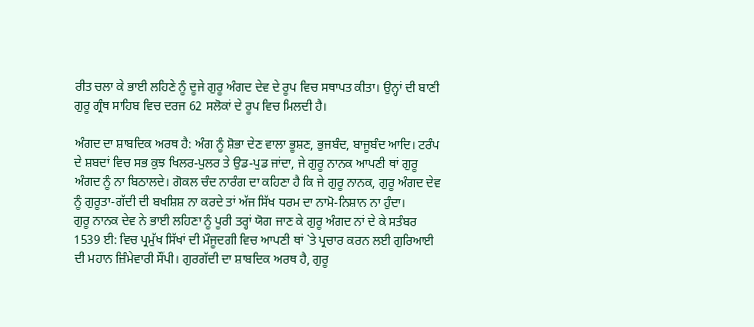ਰੀਤ ਚਲਾ ਕੇ ਭਾਈ ਲਹਿਣੇ ਨੂੰ ਦੂਜੇ ਗੁਰੂ ਅੰਗਦ ਦੇਵ ਦੇ ਰੂਪ ਵਿਚ ਸਥਾਪਤ ਕੀਤਾ। ਉਨ੍ਹਾਂ ਦੀ ਬਾਣੀ ਗੁਰੂ ਗ੍ਰੰਥ ਸਾਹਿਬ ਵਿਚ ਦਰਜ 62 ਸਲੋਕਾਂ ਦੇ ਰੂਪ ਵਿਚ ਮਿਲਦੀ ਹੈ।

ਅੰਗਦ ਦਾ ਸ਼ਾਬਦਿਕ ਅਰਥ ਹੈ: ਅੰਗ ਨੂੰ ਸ਼ੋਭਾ ਦੇਣ ਵਾਲਾ ਭੂਸ਼ਣ, ਭੁਜਬੰਦ, ਬਾਜੂਬੰਦ ਆਦਿ। ਟਰੰਪ ਦੇ ਸ਼ਬਦਾਂ ਵਿਚ ਸਭ ਕੁਝ ਖਿਲਰ-ਪੁਲਰ ਤੇ ਉਡ-ਪੁਡ ਜਾਂਦਾ, ਜੇ ਗੁਰੂ ਨਾਨਕ ਆਪਣੀ ਥਾਂ ਗੁਰੂ ਅੰਗਦ ਨੂੰ ਨਾ ਬਿਠਾਲਦੇ। ਗੋਕਲ ਚੰਦ ਨਾਰੰਗ ਦਾ ਕਹਿਣਾ ਹੈ ਕਿ ਜੇ ਗੁਰੂ ਨਾਨਕ, ਗੁਰੂ ਅੰਗਦ ਦੇਵ ਨੂੰ ਗੁਰੂਤਾ-ਗੱਦੀ ਦੀ ਬਖਸ਼ਿਸ਼ ਨਾ ਕਰਦੇ ਤਾਂ ਅੱਜ ਸਿੱਖ ਧਰਮ ਦਾ ਨਾਮੋ-ਨਿਸ਼ਾਨ ਨਾ ਹੁੰਦਾ।
ਗੁਰੂ ਨਾਨਕ ਦੇਵ ਨੇ ਭਾਈ ਲਹਿਣਾ ਨੂੰ ਪੂਰੀ ਤਰ੍ਹਾਂ ਯੋਗ ਜਾਣ ਕੇ ਗੁਰੂ ਅੰਗਦ ਨਾਂ ਦੇ ਕੇ ਸਤੰਬਰ 1539 ਈ: ਵਿਚ ਪ੍ਰਮੁੱਖ ਸਿੱਖਾਂ ਦੀ ਮੌਜੂਦਗੀ ਵਿਚ ਆਪਣੀ ਥਾਂ `ਤੇ ਪ੍ਰਚਾਰ ਕਰਨ ਲਈ ਗੁਰਿਆਈ ਦੀ ਮਹਾਨ ਜ਼ਿੰਮੇਵਾਰੀ ਸੌਂਪੀ। ਗੁਰਗੱਦੀ ਦਾ ਸ਼ਾਬਦਿਕ ਅਰਥ ਹੈ, ਗੁਰੂ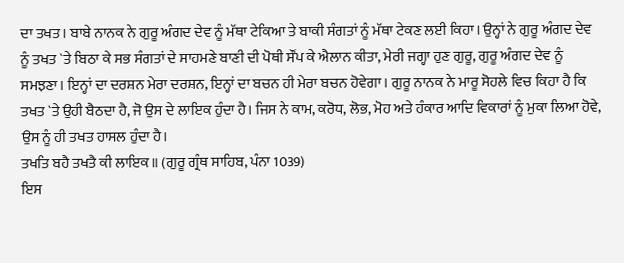ਦਾ ਤਖਤ। ਬਾਬੇ ਨਾਨਕ ਨੇ ਗੁਰੂ ਅੰਗਦ ਦੇਵ ਨੂੰ ਮੱਥਾ ਟੇਕਿਆ ਤੇ ਬਾਕੀ ਸੰਗਤਾਂ ਨੂੰ ਮੱਥਾ ਟੇਕਣ ਲਈ ਕਿਹਾ। ਉਨ੍ਹਾਂ ਨੇ ਗੁਰੂ ਅੰਗਦ ਦੇਵ ਨੂੰ ਤਖਤ `ਤੇ ਬਿਠਾ ਕੇ ਸਭ ਸੰਗਤਾਂ ਦੇ ਸਾਹਮਣੇ ਬਾਣੀ ਦੀ ਪੋਥੀ ਸੌਂਪ ਕੇ ਐਲਾਨ ਕੀਤਾ, ਮੇਰੀ ਜਗ੍ਹਾ ਹੁਣ ਗੁਰੂ, ਗੁਰੂ ਅੰਗਦ ਦੇਵ ਨੂੰ ਸਮਝਣਾ। ਇਨ੍ਹਾਂ ਦਾ ਦਰਸ਼ਨ ਮੇਰਾ ਦਰਸ਼ਨ, ਇਨ੍ਹਾਂ ਦਾ ਬਚਨ ਹੀ ਮੇਰਾ ਬਚਨ ਹੋਵੇਗਾ। ਗੁਰੂ ਨਾਨਕ ਨੇ ਮਾਰੂ ਸੋਹਲੇ ਵਿਚ ਕਿਹਾ ਹੈ ਕਿ ਤਖਤ `ਤੇ ਉਹੀ ਬੈਠਦਾ ਹੈ, ਜੋ ਉਸ ਦੇ ਲਾਇਕ ਹੁੰਦਾ ਹੈ। ਜਿਸ ਨੇ ਕਾਮ, ਕਰੋਧ, ਲੋਭ, ਮੋਹ ਅਤੇ ਹੰਕਾਰ ਆਦਿ ਵਿਕਾਰਾਂ ਨੂੰ ਮੁਕਾ ਲਿਆ ਹੋਵੇ, ਉਸ ਨੂੰ ਹੀ ਤਖਤ ਹਾਸਲ ਹੁੰਦਾ ਹੈ।
ਤਖਤਿ ਬਹੈ ਤਖਤੈ ਕੀ ਲਾਇਕ॥ (ਗੁਰੂ ਗ੍ਰੰਥ ਸਾਹਿਬ, ਪੰਨਾ 1039)
ਇਸ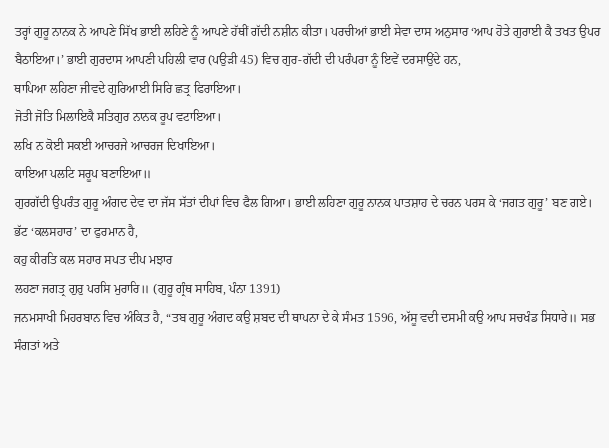ਤਰ੍ਹਾਂ ਗੁਰੂ ਨਾਨਕ ਨੇ ਆਪਣੇ ਸਿੱਖ ਭਾਈ ਲਹਿਣੇ ਨੂੰ ਆਪਣੇ ਹੱਥੀਂ ਗੱਦੀ ਨਸ਼ੀਨ ਕੀਤਾ। ਪਰਚੀਆਂ ਭਾਈ ਸੇਵਾ ਦਾਸ ਅਨੁਸਾਰ ‘ਆਪ ਹੋਤੇ ਗੁਰਾਈ ਕੈ ਤਖਤ ਉਪਰ ਬੈਠਾਇਆ।’ ਭਾਈ ਗੁਰਦਾਸ ਆਪਣੀ ਪਹਿਲੀ ਵਾਰ (ਪਉੜੀ 45) ਵਿਚ ਗੁਰ-ਗੱਦੀ ਦੀ ਪਰੰਪਰਾ ਨੂੰ ਇਵੇਂ ਦਰਸਾਉਂਦੇ ਹਨ,
ਥਾਪਿਆ ਲਹਿਣਾ ਜੀਵਦੇ ਗੁਰਿਆਈ ਸਿਰਿ ਛਤ੍ਰ ਫਿਰਾਇਆ।
ਜੋਤੀ ਜੋਤਿ ਮਿਲਾਇਕੈ ਸਤਿਗੁਰ ਨਾਨਕ ਰੂਪ ਵਟਾਇਆ।
ਲਖਿ ਨ ਕੋਈ ਸਕਈ ਆਚਰਜੇ ਆਚਰਜ ਦਿਖਾਇਆ।
ਕਾਇਆ ਪਲਟਿ ਸਰੂਪ ਬਣਾਇਆ॥
ਗੁਰਗੱਦੀ ਉਪਰੰਤ ਗੁਰੂ ਅੰਗਦ ਦੇਵ ਦਾ ਜੱਸ ਸੱਤਾਂ ਦੀਪਾਂ ਵਿਚ ਫੈਲ ਗਿਆ। ਭਾਈ ਲਹਿਣਾ ਗੁਰੂ ਨਾਨਕ ਪਾਤਸ਼ਾਹ ਦੇ ਚਰਨ ਪਰਸ ਕੇ ‘ਜਗਤ ਗੁਰੂ’ ਬਣ ਗਏ। ਭੱਟ ‘ਕਲਸਹਾਰ’ ਦਾ ਫੁਰਮਾਨ ਹੈ,
ਕਹੁ ਕੀਰਤਿ ਕਲ ਸਹਾਰ ਸਪਤ ਦੀਪ ਮਝਾਰ
ਲਹਣਾ ਜਗਤ੍ਰ ਗੁਰੁ ਪਰਸਿ ਮੁਰਾਰਿ॥ (ਗੁਰੂ ਗ੍ਰੰਥ ਸਾਹਿਬ, ਪੰਨਾ 1391)
ਜਨਮਸਾਖੀ ਮਿਹਰਬਾਨ ਵਿਚ ਅੰਕਿਤ ਹੈ, “ਤਬ ਗੁਰੂ ਅੰਗਦ ਕਉ ਸ਼ਬਦ ਦੀ ਥਾਪਨਾ ਦੇ ਕੇ ਸੰਮਤ 1596, ਅੱਸੂ ਵਦੀ ਦਸਮੀ ਕਉ ਆਪ ਸਚਖੰਡ ਸਿਧਾਰੇ॥ ਸਭ ਸੰਗਤਾਂ ਅਤੇ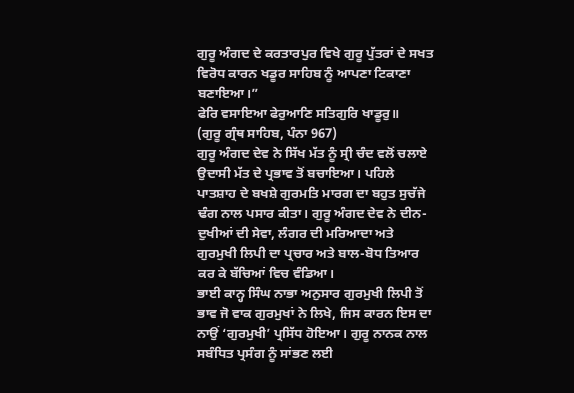ਗੁਰੂ ਅੰਗਦ ਦੇ ਕਰਤਾਰਪੁਰ ਵਿਖੇ ਗੁਰੂ ਪੁੱਤਰਾਂ ਦੇ ਸਖਤ ਵਿਰੋਧ ਕਾਰਨ ਖਡੂਰ ਸਾਹਿਬ ਨੂੰ ਆਪਣਾ ਟਿਕਾਣਾ ਬਣਾਇਆ।”
ਫੇਰਿ ਵਸਾਇਆ ਫੇਰੁਆਣਿ ਸਤਿਗੁਰਿ ਖਾਡੂਰੁ॥
(ਗੁਰੂ ਗ੍ਰੰਥ ਸਾਹਿਬ, ਪੰਨਾ 967)
ਗੁਰੂ ਅੰਗਦ ਦੇਵ ਨੇ ਸਿੱਖ ਮੱਤ ਨੂੰ ਸ੍ਰੀ ਚੰਦ ਵਲੋਂ ਚਲਾਏ ਉਦਾਸੀ ਮੱਤ ਦੇ ਪ੍ਰਭਾਵ ਤੋਂ ਬਚਾਇਆ। ਪਹਿਲੇ ਪਾਤਸ਼ਾਹ ਦੇ ਬਖਸ਼ੇ ਗੁਰਮਤਿ ਮਾਰਗ ਦਾ ਬਹੁਤ ਸੁਚੱਜੇ ਢੰਗ ਨਾਲ ਪਸਾਰ ਕੀਤਾ। ਗੁਰੂ ਅੰਗਦ ਦੇਵ ਨੇ ਦੀਨ-ਦੁਖੀਆਂ ਦੀ ਸੇਵਾ, ਲੰਗਰ ਦੀ ਮਰਿਆਦਾ ਅਤੇ ਗੁਰਮੁਖੀ ਲਿਪੀ ਦਾ ਪ੍ਰਚਾਰ ਅਤੇ ਬਾਲ-ਬੋਧ ਤਿਆਰ ਕਰ ਕੇ ਬੱਚਿਆਂ ਵਿਚ ਵੰਡਿਆ।
ਭਾਈ ਕਾਨ੍ਹ ਸਿੰਘ ਨਾਭਾ ਅਨੁਸਾਰ ਗੁਰਮੁਖੀ ਲਿਪੀ ਤੋਂ ਭਾਵ ਜੋ ਵਾਕ ਗੁਰਮੁਖਾਂ ਨੇ ਲਿਖੇ, ਜਿਸ ਕਾਰਨ ਇਸ ਦਾ ਨਾਉਂ ‘ਗੁਰਮੁਖੀ’ ਪ੍ਰਸਿੱਧ ਹੋਇਆ। ਗੁਰੂ ਨਾਨਕ ਨਾਲ ਸਬੰਧਿਤ ਪ੍ਰਸੰਗ ਨੂੰ ਸਾਂਭਣ ਲਈ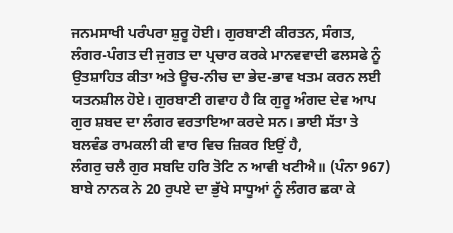ਜਨਮਸਾਖੀ ਪਰੰਪਰਾ ਸ਼ੁਰੂ ਹੋਈ। ਗੁਰਬਾਣੀ ਕੀਰਤਨ, ਸੰਗਤ, ਲੰਗਰ-ਪੰਗਤ ਦੀ ਜੁਗਤ ਦਾ ਪ੍ਰਚਾਰ ਕਰਕੇ ਮਾਨਵਵਾਦੀ ਫਲਸਫੇ ਨੂੰ ਉਤਸ਼ਾਹਿਤ ਕੀਤਾ ਅਤੇ ਊਚ-ਨੀਚ ਦਾ ਭੇਦ-ਭਾਵ ਖਤਮ ਕਰਨ ਲਈ ਯਤਨਸ਼ੀਲ ਹੋਏ। ਗੁਰਬਾਣੀ ਗਵਾਹ ਹੈ ਕਿ ਗੁਰੂ ਅੰਗਦ ਦੇਵ ਆਪ ਗੁਰ ਸ਼ਬਦ ਦਾ ਲੰਗਰ ਵਰਤਾਇਆ ਕਰਦੇ ਸਨ। ਭਾਈ ਸੱਤਾ ਤੇ ਬਲਵੰਡ ਰਾਮਕਲੀ ਕੀ ਵਾਰ ਵਿਚ ਜ਼ਿਕਰ ਇਉਂ ਹੈ,
ਲੰਗਰੁ ਚਲੈ ਗੁਰ ਸਬਦਿ ਹਰਿ ਤੋਟਿ ਨ ਆਵੀ ਖਟੀਐ॥ (ਪੰਨਾ 967)
ਬਾਬੇ ਨਾਨਕ ਨੇ 20 ਰੁਪਏ ਦਾ ਭੁੱਖੇ ਸਾਧੂਆਂ ਨੂੰ ਲੰਗਰ ਛਕਾ ਕੇ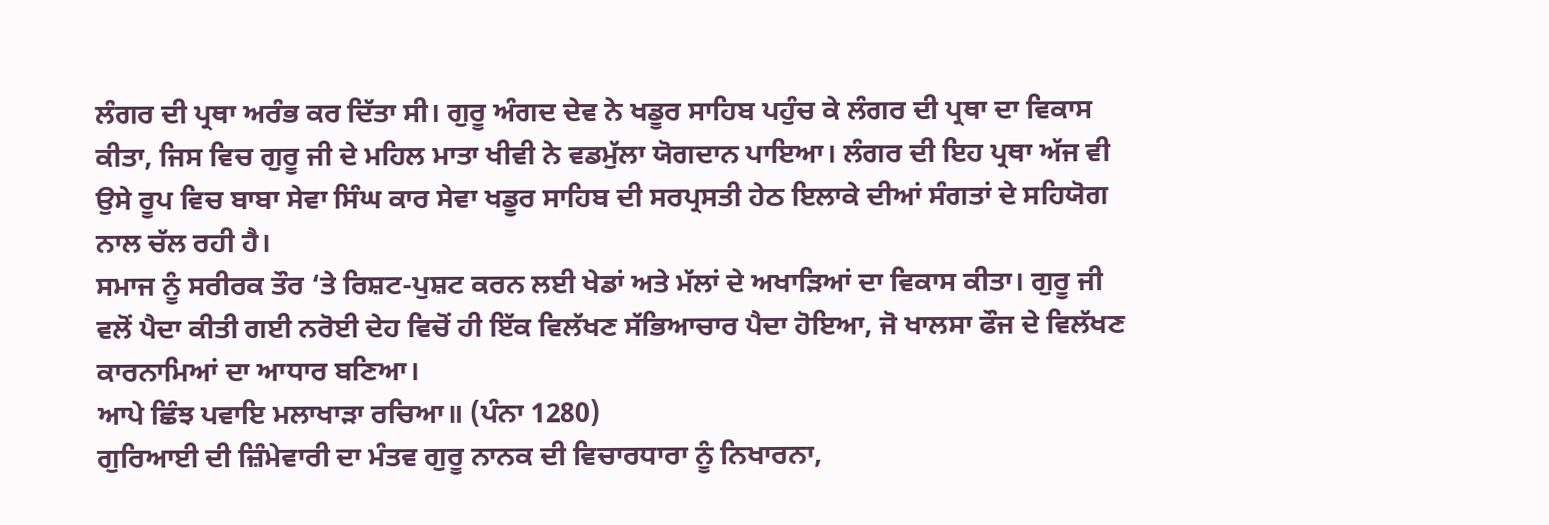ਲੰਗਰ ਦੀ ਪ੍ਰਥਾ ਅਰੰਭ ਕਰ ਦਿੱਤਾ ਸੀ। ਗੁਰੂ ਅੰਗਦ ਦੇਵ ਨੇ ਖਡੂਰ ਸਾਹਿਬ ਪਹੁੰਚ ਕੇ ਲੰਗਰ ਦੀ ਪ੍ਰਥਾ ਦਾ ਵਿਕਾਸ ਕੀਤਾ, ਜਿਸ ਵਿਚ ਗੁਰੂ ਜੀ ਦੇ ਮਹਿਲ ਮਾਤਾ ਖੀਵੀ ਨੇ ਵਡਮੁੱਲਾ ਯੋਗਦਾਨ ਪਾਇਆ। ਲੰਗਰ ਦੀ ਇਹ ਪ੍ਰਥਾ ਅੱਜ ਵੀ ਉਸੇ ਰੂਪ ਵਿਚ ਬਾਬਾ ਸੇਵਾ ਸਿੰਘ ਕਾਰ ਸੇਵਾ ਖਡੂਰ ਸਾਹਿਬ ਦੀ ਸਰਪ੍ਰਸਤੀ ਹੇਠ ਇਲਾਕੇ ਦੀਆਂ ਸੰਗਤਾਂ ਦੇ ਸਹਿਯੋਗ ਨਾਲ ਚੱਲ ਰਹੀ ਹੈ।
ਸਮਾਜ ਨੂੰ ਸਰੀਰਕ ਤੌਰ ‘ਤੇ ਰਿਸ਼ਟ-ਪੁਸ਼ਟ ਕਰਨ ਲਈ ਖੇਡਾਂ ਅਤੇ ਮੱਲਾਂ ਦੇ ਅਖਾੜਿਆਂ ਦਾ ਵਿਕਾਸ ਕੀਤਾ। ਗੁਰੂ ਜੀ ਵਲੋਂ ਪੈਦਾ ਕੀਤੀ ਗਈ ਨਰੋਈ ਦੇਹ ਵਿਚੋਂ ਹੀ ਇੱਕ ਵਿਲੱਖਣ ਸੱਭਿਆਚਾਰ ਪੈਦਾ ਹੋਇਆ, ਜੋ ਖਾਲਸਾ ਫੌਜ ਦੇ ਵਿਲੱਖਣ ਕਾਰਨਾਮਿਆਂ ਦਾ ਆਧਾਰ ਬਣਿਆ।
ਆਪੇ ਛਿੰਝ ਪਵਾਇ ਮਲਾਖਾੜਾ ਰਚਿਆ॥ (ਪੰਨਾ 1280)
ਗੁਰਿਆਈ ਦੀ ਜ਼ਿੰਮੇਵਾਰੀ ਦਾ ਮੰਤਵ ਗੁਰੂ ਨਾਨਕ ਦੀ ਵਿਚਾਰਧਾਰਾ ਨੂੰ ਨਿਖਾਰਨਾ,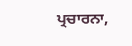ਪ੍ਰਚਾਰਨਾ,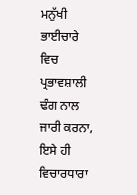ਮਨੁੱਖੀ ਭਾਈਚਾਰੇ ਵਿਚ ਪ੍ਰਭਾਵਸ਼ਾਲੀ ਢੰਗ ਨਾਲ ਜਾਰੀ ਕਰਨਾ, ਇਸੇ ਹੀ ਵਿਚਾਰਧਾਰਾ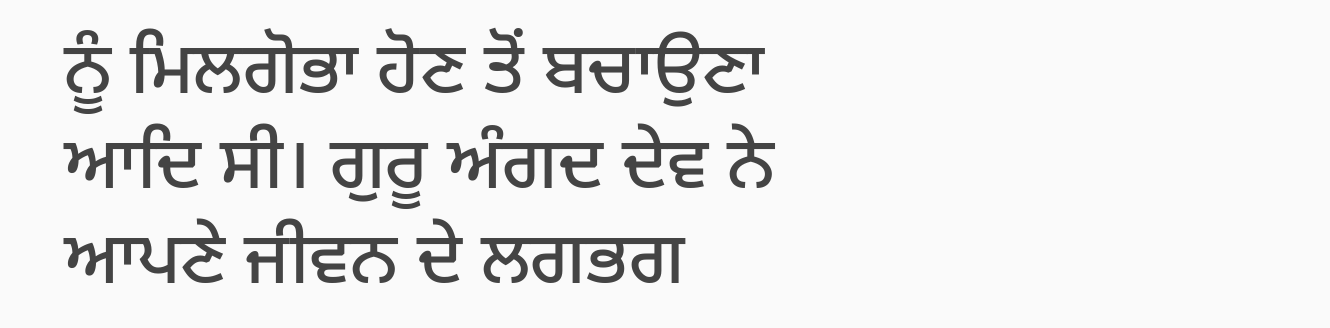ਨੂੰ ਮਿਲਗੋਭਾ ਹੋਣ ਤੋਂ ਬਚਾਉਣਾ ਆਦਿ ਸੀ। ਗੁਰੂ ਅੰਗਦ ਦੇਵ ਨੇ ਆਪਣੇ ਜੀਵਨ ਦੇ ਲਗਭਗ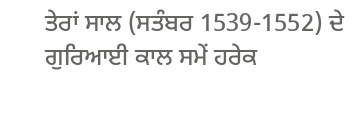ਤੇਰਾਂ ਸਾਲ (ਸਤੰਬਰ 1539-1552) ਦੇ ਗੁਰਿਆਈ ਕਾਲ ਸਮੇਂ ਹਰੇਕ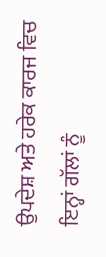ਉਪਦੇਸ਼ ਅਤੇ ਹਰੇਕ ਕਾਰਜ ਵਿਚ ਇਨ੍ਹਾਂ ਗੱਲਾਂ ਨੂੰ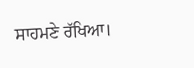ਸਾਹਮਣੇ ਰੱਖਿਆ।